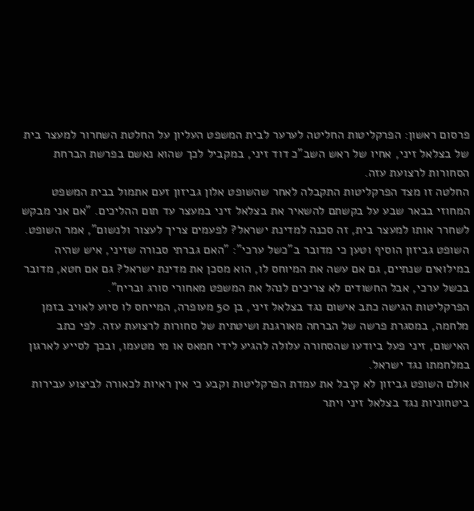פרסום ראשון: הפרקליטות החליטה לערער לבית המשפט העליון על החלטת השחרור למעצר בית של בצלאל זיני, אחיו של ראש השב"כ דוד זיני, במקביל לכך שהוא נאשם בפרשת הברחת הסחורות לרצועת עזה.
החלטה זו מצד הפרקליטות התקבלה לאחר שהשופט אלון גביזון זעם אתמול בבית המשפט המחוזי בבאר שבע על בקשתם להשאיר את בצלאל זיני במעצר עד תום ההליכים. "אם אני מבקש לשחרר אותו למעצר בית, זה סכנה למדינת ישראל? לפעמים צריך לעצור ולנשום", אמר השופט.
השופט גביזון הוסיף וטען כי מדובר ב"כשל ערכי": "האם גברתי סבורה שזיני, איש שהיה במילואים שנתיים, גם אם עשה את המיוחס לו, הוא מסכן את מדינת ישראל? גם אם חטא, מדובר בכשל ערכי, אבל החשודים לא צריכים לנהל את המשפט מאחורי סורג ובריח".
הפרקליטות הגישה כתב אישום נגד בצלאל זיני, בן 50 מעופרה, המייחס לו סיוע לאויב בזמן מלחמה, במסגרת פרשה של הברחה מאורגנת ושיטתית של סחורות לרצועת עזה. לפי כתב האישום, זיני פעל ביודעו שהסחורה עלולה להגיע לידי חמאס או מי מטעמו, ובכך לסייע לארגון במלחמתו נגד ישראל.
אולם השופט גביזון לא קיבל את עמדת הפרקליטות וקבע כי אין ראיות לכאורה לביצוע עבירות ביטחוניות נגד בצלאל זיני ויתר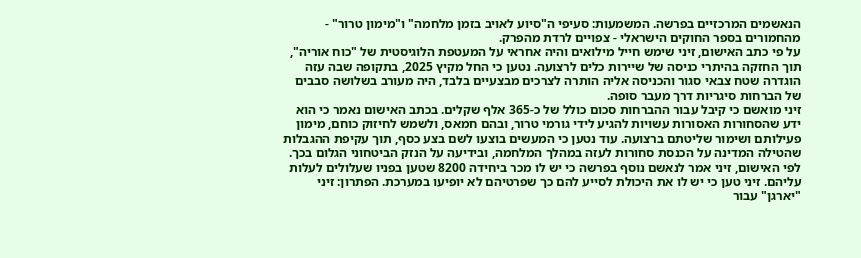הנאשמים המרכזיים בפרשה. המשמעות: סעיפי ה"סיוע לאויב בזמן מלחמה" ו"מימון טרור" - מהחמורים בספר החוקים הישראלי - צפויים לרדת מהפרק.
על פי כתב האישום, זיני שימש חייל מילואים והיה אחראי על המעטפת הלוגיסטית של "כוח אוריה", תוך החזקה בהיתרי כניסה של שיירות כלים לרצועה. נטען כי החל מקיץ 2025, בתקופה שבה עזה הוגדרה שטח צבאי סגור והכניסה אליה הותרה לצרכים מבצעיים בלבד, היה מעורב בשלושה סבבים של הברחות סיגריות דרך מעבר סופה.
זיני מואשם כי קיבל עבור ההברחות סכום כולל של כ-365 אלף שקלים. בכתב האישום נאמר כי הוא ידע שהסחורות האסורות עשויות להגיע לידי גורמי טרור, ובהם חמאס, ולשמש לחיזוק כוחם, מימון פעילותם ושימור שליטתם ברצועה. עוד נטען כי המעשים בוצעו לשם בצע כסף, תוך עקיפת ההגבלות שהטילה המדינה על הכנסת סחורות לעזה במהלך המלחמה, ובידיעה על הנזק הביטחוני הגלום בכך.
לפי האישום, זיני אמר לנאשם נוסף בפרשה כי יש לו מכר ביחידה 8200 שטען בפניו שעלולים לעלות עליהם. זיני טען כי יש לו את היכולת לסייע להם כך שפרטיהם לא יופיעו במערכת. הפתרון: זיני "יארגן" עבור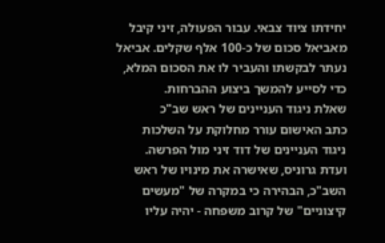יחידתו ציוד צבאי. עבור הפעולה, זיני קיבל מאביאל סכום של כ-100 אלף שקלים. אביאל נעתר לבקשתו והעביר לו את הסכום המלא, כדי לסייע להמשך ביצוע ההברחות.
שאלת ניגוד העניינים של ראש שב"כ
כתב האישום עורר מחלוקת על השלכות ניגוד העניינים של דוד זיני מול הפרשה. ועדת גרוניס, שאישרה את מינויו של ראש השב"כ, הבהירה כי במקרה של "מעשים קיצוניים" של קרוב משפחה - יהיה עליו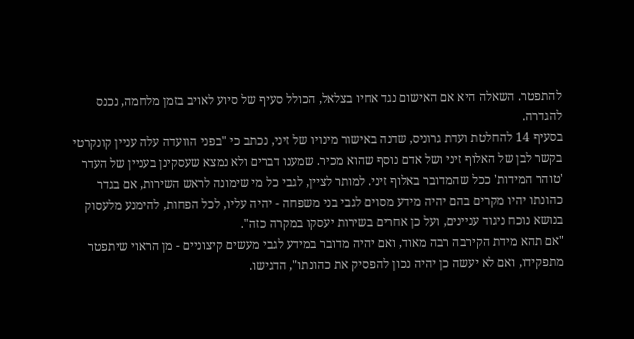להתפטר. השאלה היא אם האישום נגד אחיו בצלאל, הכולל סעיף של סיוע לאויב בזמן מלחמה, נכנס להגדרה.
בסעיף 14 להחלטת ועדת גרוניס, שדנה באישור מינויו של זיני, נכתב כי "בפני הוועדה עלה עניין קונקרטי בקשר לבן של האלוף זיני ושל אדם נוסף שהוא מכיר. שמענו דברים ולא נמצא שעסקינן בעניין של העדר 'טוהר המידות' ככל שהמדובר באלוף זיני. למותר לציין, לגבי כל מי שימונה לראש השירות, אם בגדר כהונתו יהיו מקרים בהם יהיה מידע מסוים לגבי בני משפחה - יהיה עליו, לכל הפחות, להימנע מלעסוק בנושא נוכח ניגוד עניינים, ועל כן אחרים בשירות יעסקו במקרה כזה".
"אם תהא מידת הקירבה רבה מאוד, ואם יהיה מדובר במידע לגבי מעשים קיצוניים - מן הראוי שיתפטר מתפקידו, ואם לא יעשה כן יהיה נכון להפסיק את כהונתו", הדגישו.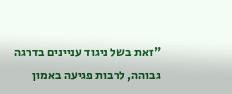"זאת בשל ניגוד עניינים בדרגה גבוהה, לרבות פגיעה באמון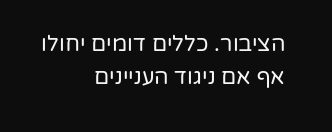הציבור. כללים דומים יחולו אף אם ניגוד העניינים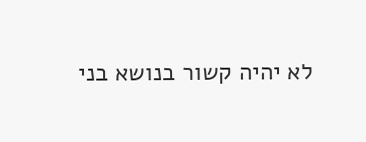לא יהיה קשור בנושא בני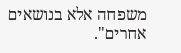משפחה אלא בנושאים אחרים".